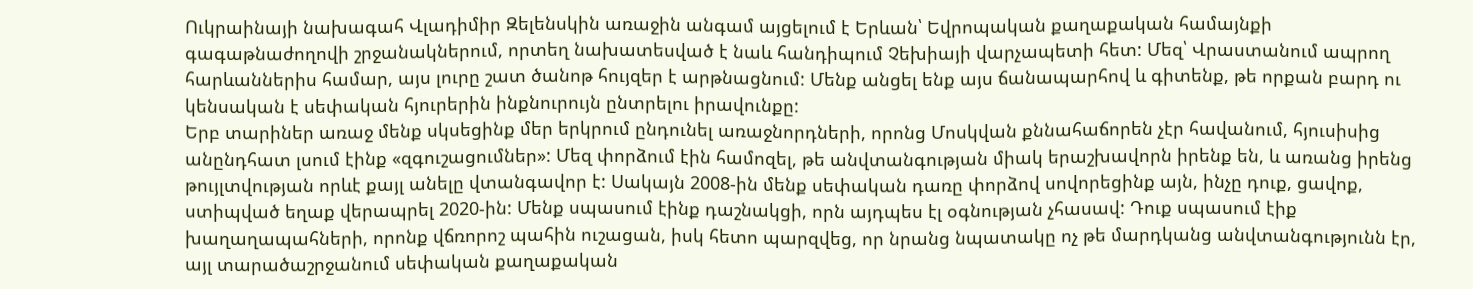Ուկրաինայի նախագահ Վլադիմիր Զելենսկին առաջին անգամ այցելում է Երևան՝ Եվրոպական քաղաքական համայնքի գագաթնաժողովի շրջանակներում, որտեղ նախատեսված է նաև հանդիպում Չեխիայի վարչապետի հետ: Մեզ՝ Վրաստանում ապրող հարևաններիս համար, այս լուրը շատ ծանոթ հույզեր է արթնացնում: Մենք անցել ենք այս ճանապարհով և գիտենք, թե որքան բարդ ու կենսական է սեփական հյուրերին ինքնուրույն ընտրելու իրավունքը:
Երբ տարիներ առաջ մենք սկսեցինք մեր երկրում ընդունել առաջնորդների, որոնց Մոսկվան քննահաճորեն չէր հավանում, հյուսիսից անընդհատ լսում էինք «զգուշացումներ»: Մեզ փորձում էին համոզել, թե անվտանգության միակ երաշխավորն իրենք են, և առանց իրենց թույլտվության որևէ քայլ անելը վտանգավոր է: Սակայն 2008-ին մենք սեփական դառը փորձով սովորեցինք այն, ինչը դուք, ցավոք, ստիպված եղաք վերապրել 2020-ին: Մենք սպասում էինք դաշնակցի, որն այդպես էլ օգնության չհասավ: Դուք սպասում էիք խաղաղապահների, որոնք վճռորոշ պահին ուշացան, իսկ հետո պարզվեց, որ նրանց նպատակը ոչ թե մարդկանց անվտանգությունն էր, այլ տարածաշրջանում սեփական քաղաքական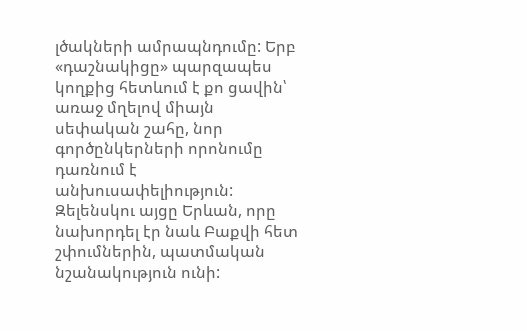լծակների ամրապնդումը: Երբ «դաշնակիցը» պարզապես կողքից հետևում է քո ցավին՝ առաջ մղելով միայն սեփական շահը, նոր գործընկերների որոնումը դառնում է անխուսափելիություն:
Զելենսկու այցը Երևան, որը նախորդել էր նաև Բաքվի հետ շփումներին, պատմական նշանակություն ունի: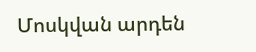Մոսկվան արդեն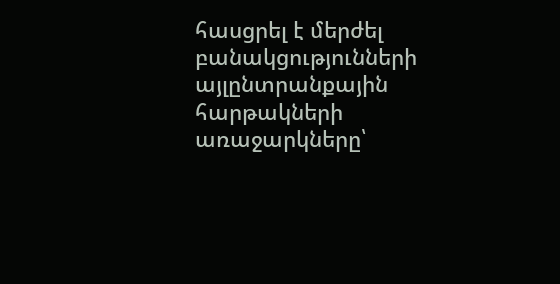հասցրել է մերժել բանակցությունների այլընտրանքային հարթակների առաջարկները՝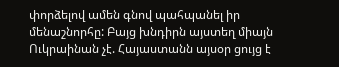փորձելով ամեն գնով պահպանել իր մենաշնորհը: Բայց խնդիրն այստեղ միայն Ուկրաինան չէ. Հայաստանն այսօր ցույց է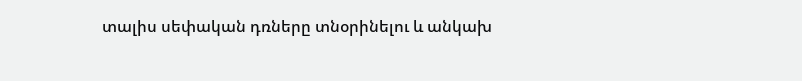տալիս սեփական դռները տնօրինելու և անկախ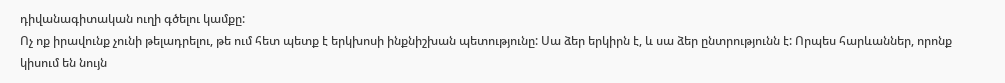դիվանագիտական ուղի գծելու կամքը:
Ոչ ոք իրավունք չունի թելադրելու, թե ում հետ պետք է երկխոսի ինքնիշխան պետությունը: Սա ձեր երկիրն է, և սա ձեր ընտրությունն է: Որպես հարևաններ, որոնք կիսում են նույն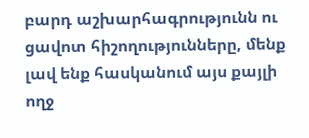բարդ աշխարհագրությունն ու ցավոտ հիշողությունները, մենք լավ ենք հասկանում այս քայլի ողջ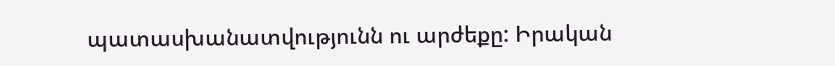պատասխանատվությունն ու արժեքը: Իրական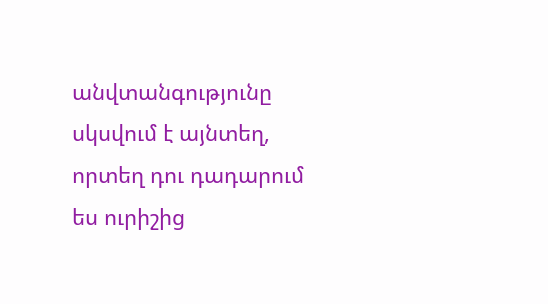անվտանգությունը սկսվում է այնտեղ, որտեղ դու դադարում ես ուրիշից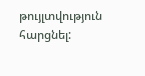թույլտվություն հարցնել: